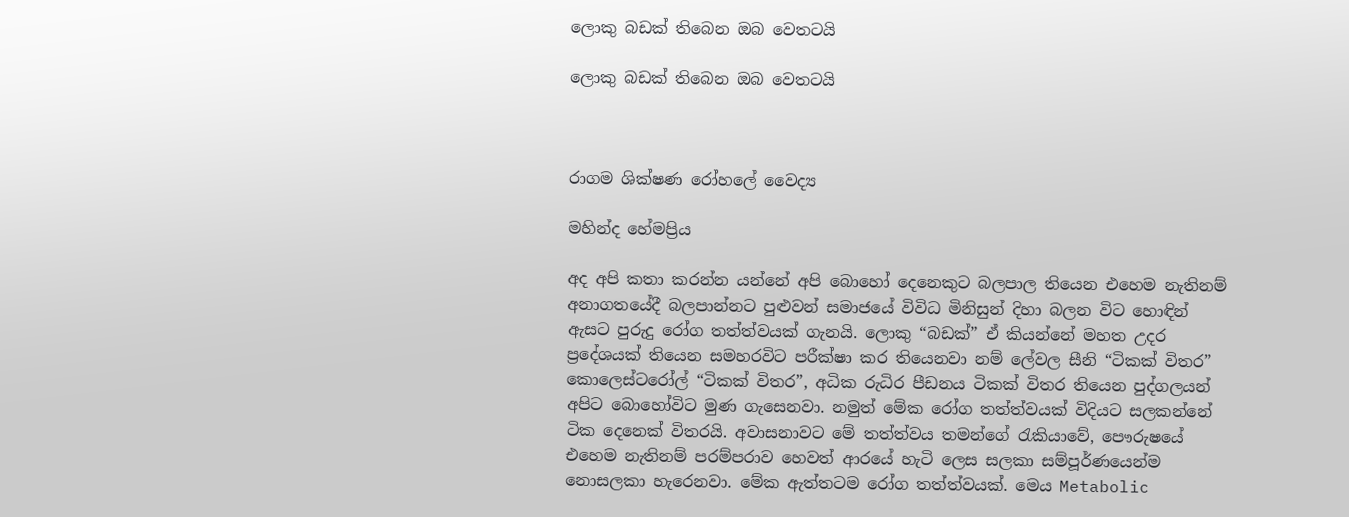ලොකු බඩක් තිබෙන ඔබ වෙතටයි

ලොකු බඩක් තිබෙන ඔබ වෙතටයි



රාගම ශික්ෂණ රෝහලේ වෛද්‍ය

මහින්ද හේමප්‍රිය

අද අපි කතා කරන්න යන්නේ අපි බොහෝ දෙනෙකුට බලපාල තියෙන එහෙම නැතිනම් අනාගතයේදී බලපාන්නට පුළුවන් සමාජයේ විවිධ මිනිසුන් දිහා බලන විට හොඳින් ඇසට පුරුදු රෝග තත්ත්වයක් ගැනයි. ලොකු “බඩක්” ඒ කියන්නේ මහත උදර ප්‍රදේශයක් තියෙන සමහරවිට පරීක්ෂා කර තියෙනවා නම් ලේවල සීනි “ටිකක් විතර” කොලෙස්ටරෝල් “ටිකක් විතර”, අධික රුධිර පීඩනය ටිකක් විතර තියෙන පුද්ගලයන් අපිට බොහෝවිට මුණ ගැසෙනවා. නමුත් මේක රෝග තත්ත්වයක් විදියට සලකන්නේ ටික දෙනෙක් විතරයි. අවාසනාවට මේ තත්ත්වය තමන්ගේ රැකියාවේ, පෞරුෂයේ එහෙම නැතිනම් පරම්පරාව හෙවත් ආරයේ හැටි ලෙස සලකා සම්පූර්ණයෙන්ම නොසලකා හැරෙනවා. මේක ඇත්තටම රෝග තත්ත්වයක්. මෙය Metabolic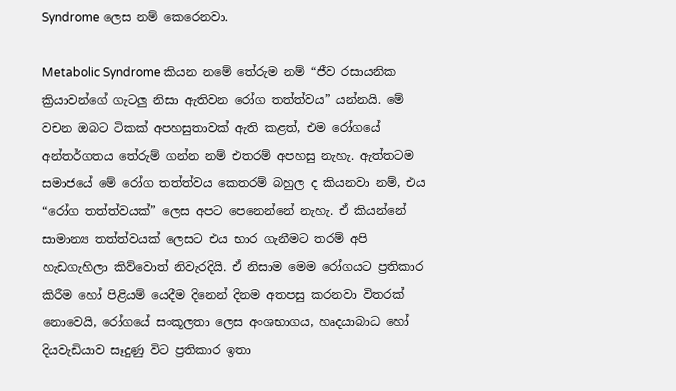Syndrome ලෙස නම් කෙරෙනවා.

Metabolic Syndrome කියන නමේ තේරුම නම් “ජීව රසායනික ක්‍රියාවන්ගේ ගැටලු නිසා ඇතිවන රෝග තත්ත්වය” යන්නයි. මේ වචන ඔබට ටිකක් අපහසුතාවක් ඇති කළත්, එම රෝගයේ අන්තර්ගතය තේරුම් ගන්න නම් එතරම් අපහසු නැහැ. ඇත්තටම සමාජයේ මේ රෝග තත්ත්වය කෙතරම් බහුල ද කියනවා නම්, එය “රෝග තත්ත්වයක්” ලෙස අපට පෙනෙන්නේ නැහැ. ඒ කියන්නේ සාමාන්‍ය තත්ත්වයක් ලෙසට එය භාර ගැනීමට තරම් අපි හැඩගැහිලා කිව්වොත් නිවැරදියි. ඒ නිසාම මෙම රෝගයට ප්‍රතිකාර කිරීම හෝ පිළියම් යෙදීම දිනෙන් දිනම අතපසු කරනවා විතරක් නොවෙයි, රෝගයේ සංකූලතා ලෙස අංශභාගය, හෘදයාබාධ හෝ දියවැඩියාව සෑදුණු විට ප්‍රතිකාර ඉතා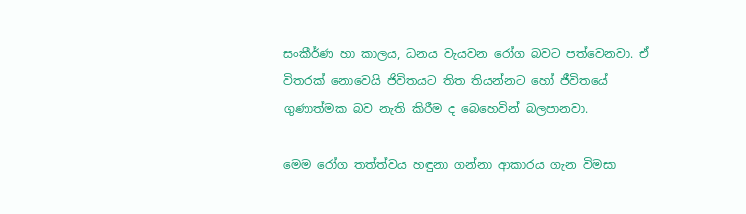සංකීර්ණ හා කාලය, ධනය වැයවන රෝග බවට පත්වෙනවා. ඒ විතරක් නොවෙයි ජිවිතයට තිත තියන්නට හෝ ජීවිතයේ ගුණාත්මක බව නැති කිරීම ද බෙහෙවින් බලපානවා.

මෙම රෝග තත්ත්වය හඳුනා ගන්නා ආකාරය ගැන විමසා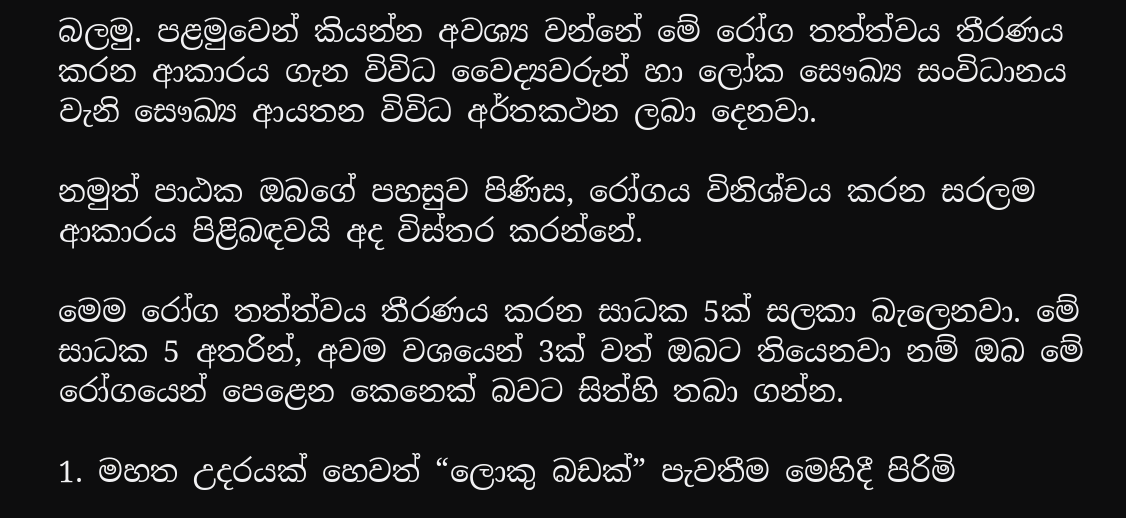බලමු. පළමුවෙන් කියන්න අවශ්‍ය වන්නේ මේ රෝග තත්ත්වය තීරණය කරන ආකාරය ගැන විවිධ වෛද්‍යවරුන් හා ලෝක සෞඛ්‍ය සංවිධානය වැනි සෞඛ්‍ය ආයතන විවිධ අර්තකථන ලබා දෙනවා.

නමුත් පාඨක ඔබගේ පහසුව පිණිස, රෝගය විනිශ්චය කරන සරලම ආකාරය පිළිබඳවයි අද විස්තර කරන්නේ.

මෙම රෝග තත්ත්වය තීරණය කරන සාධක 5ක් සලකා බැලෙනවා. මේ සාධක 5 අතරින්, අවම වශයෙන් 3ක් වත් ඔබට තියෙනවා නම් ඔබ මේ රෝගයෙන් පෙළෙන කෙනෙක් බවට සිත්හි තබා ගන්න.

1. මහත උදරයක් හෙවත් “ලොකු බඩක්” පැවතීම මෙහිදී පිරිමි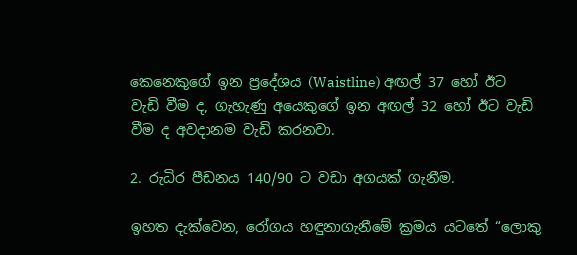කෙනෙකුගේ ඉන ප්‍රදේශය (Waistline) අඟල් 37 හෝ ඊට වැඩි වීම ද, ගැහැණු අයෙකුගේ ඉන අඟල් 32 හෝ ඊට වැඩි වීම ද අවදානම වැඩි කරනවා.

2. රුධිර පීඩනය 140/90 ට වඩා අගයක් ගැනීම.

ඉහත දැක්වෙන, රෝගය හඳුනාගැනීමේ ක්‍රමය යටතේ “ලොකු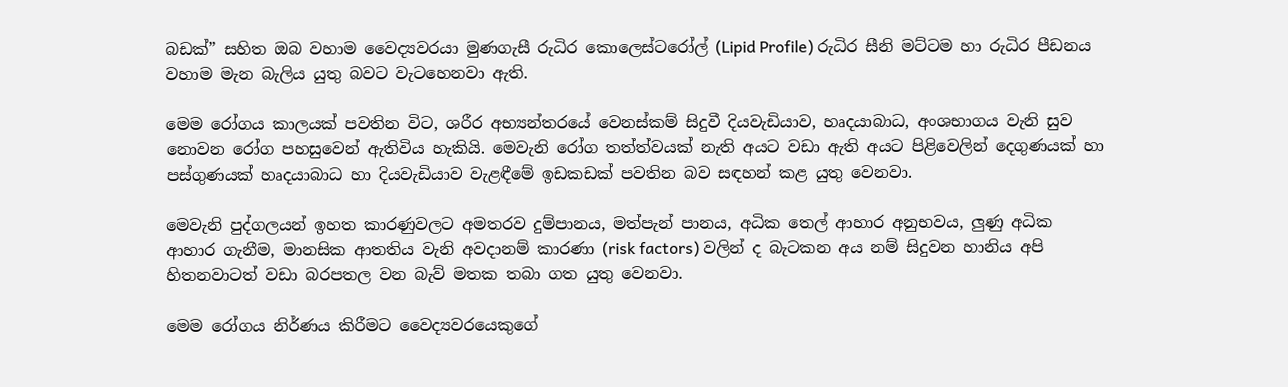බඩක්” සහිත ඔබ වහාම වෛද්‍යවරයා මුණගැසී රුධිර කොලෙස්ටරෝල් (Lipid Profile) රුධිර සීනි මට්ටම හා රුධිර පීඩනය වහාම මැන බැලිය යුතු බවට වැටහෙනවා ඇති.

මෙම රෝගය කාලයක් පවතින විට, ශරීර අභ්‍යන්තරයේ වෙනස්කම් සිදුවී දියවැඩියාව, හෘදයාබාධ, අංශභාගය වැනි සුව නොවන රෝග පහසුවෙන් ඇතිවිය හැකියි. මෙවැනි රෝග තත්ත්වයක් නැති අයට වඩා ඇති අයට පිළිවෙලින් දෙගුණයක් හා පස්ගුණයක් හෘදයාබාධ හා දියවැඩියාව වැළඳීමේ ඉඩකඩක් පවතින බව සඳහන් කළ යුතු වෙනවා.

මෙවැනි පුද්ගලයන් ඉහත කාරණුවලට අමතරව දුම්පානය, මත්පැන් පානය, අධික තෙල් ආහාර අනුභවය, ලුණු අධික ආහාර ගැනීම, මානසික ආතතිය වැනි අවදානම් කාරණා (risk factors) වලින් ද බැටකන අය නම් සිදුවන හානිය අපි හිතනවාටත් වඩා බරපතල වන බැව් මතක තබා ගත යුතු වෙනවා.

මෙම රෝගය නිර්ණය කිරීමට වෛද්‍යවරයෙකුගේ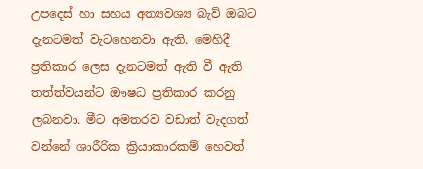උපදෙස් හා සහය අත්‍යවශ්‍ය බැව් ඔබට දැනටමත් වැටහෙනවා ඇති. මෙහිදී ප්‍රතිකාර ලෙස දැනටමත් ඇති වී ඇති තත්ත්වයන්ට ඖෂධ ප්‍රතිකාර කරනු ලබනවා. මීට අමතරව වඩාත් වැදගත් වන්නේ ශාරීරික ක්‍රියාකාරකම් හෙවත්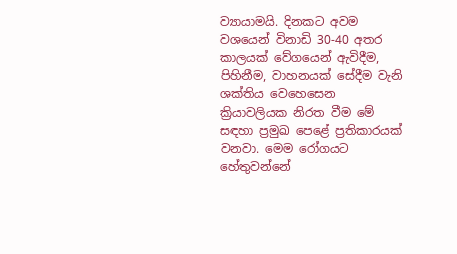ව්‍යායාමයි. දිනකට අවම වශයෙන් විනාඩි 30-40 අතර කාලයක් වේගයෙන් ඇවිදීම, පිහිනීම, වාහනයක් සේදීම වැනි ශක්තිය වෙහෙසෙන ක්‍රියාවලියක නිරත වීම මේ සඳහා ප්‍රමුඛ පෙළේ ප්‍රතිකාරයක් වනවා. මෙම රෝගයට හේතුවන්නේ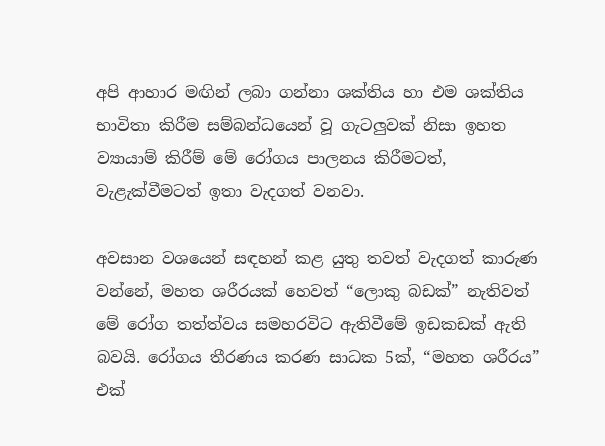අපි ආහාර මඟින් ලබා ගන්නා ශක්තිය හා එම ශක්තිය භාවිතා කිරීම සම්බන්ධයෙන් වූ ගැටලුවක් නිසා ඉහත ව්‍යායාම් කිරීම් මේ රෝගය පාලනය කිරීමටත්, වැළැක්වීමටත් ඉතා වැදගත් වනවා.

අවසාන වශයෙන් සඳහන් කළ යුතු තවත් වැදගත් කාරුණ වන්නේ, මහත ශරීරයක් හෙවත් “ලොකු බඩක්” නැතිවත් මේ රෝග තත්ත්වය සමහරවිට ඇතිවීමේ ඉඩකඩක් ඇති බවයි. රෝගය තීරණය කරණ සාධක 5ක්, “මහත ශරීරය” එක්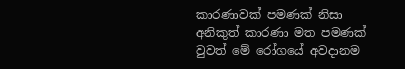කාරණාවක් පමණක් නිසා අනිකුත් කාරණා මත පමණක් වුවත් මේ රෝගයේ අවදානම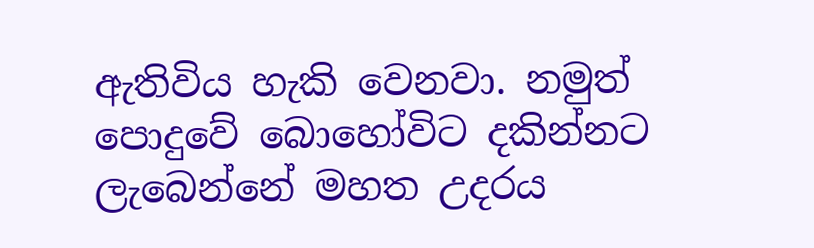ඇතිවිය හැකි වෙනවා. නමුත් පොදුවේ බොහෝවිට දකින්නට ලැබෙන්නේ මහත උදරය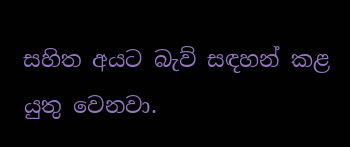සහිත අයට බැව් සඳහන් කළ යුතු වෙනවා.